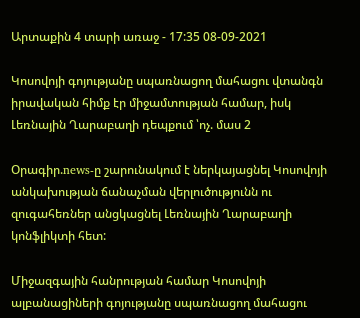Արտաքին 4 տարի առաջ - 17:35 08-09-2021

Կոսովոյի գոյությանը սպառնացող մահացու վտանգն իրավական հիմք էր միջամտության համար, իսկ Լեռնային Ղարաբաղի դեպքում ՝ոչ. մաս 2

Օրագիր.news-ը շարունակում է ներկայացնել Կոսովոյի անկախության ճանաչման վերլուծությունն ու զուգահեռներ անցկացնել Լեռնային Ղարաբաղի կոնֆլիկտի հետ:

Միջազգային հանրության համար Կոսովոյի ալբանացիների գոյությանը սպառնացող մահացու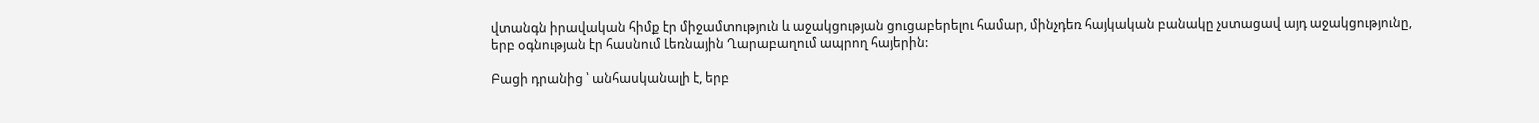վտանգն իրավական հիմք էր միջամտություն և աջակցության ցուցաբերելու համար, մինչդեռ հայկական բանակը չստացավ այդ աջակցությունը, երբ օգնության էր հասնում Լեռնային Ղարաբաղում ապրող հայերին:

Բացի դրանից ՝ անհասկանալի է, երբ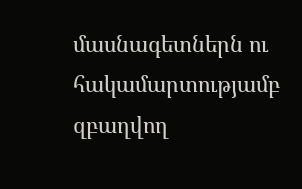մասնագետներն ու հակամարտությամբ զբաղվող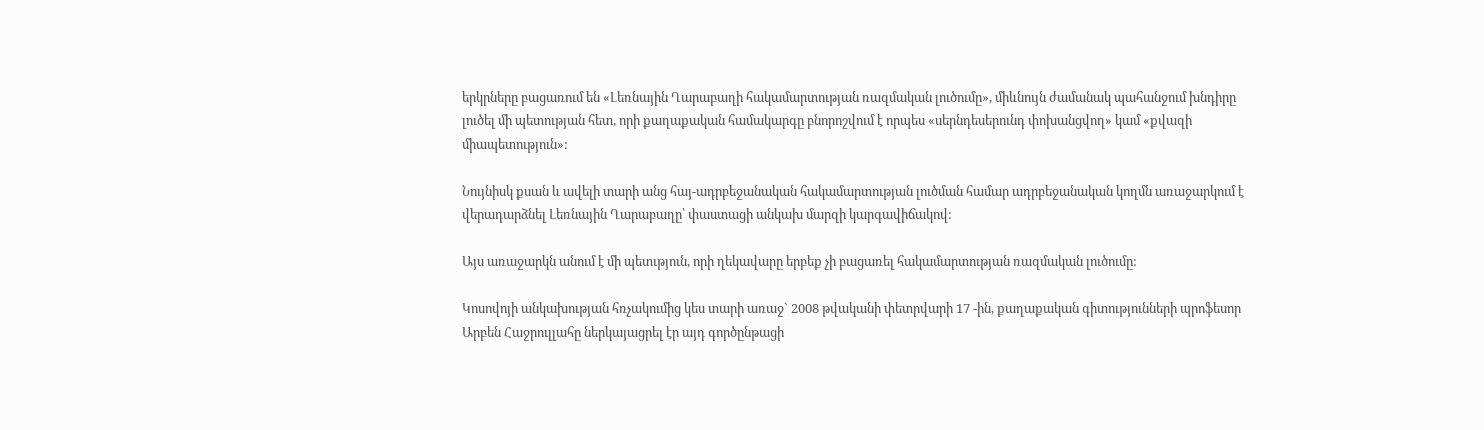երկրները բացառում են «Լեռնային Ղարաբաղի հակամարտության ռազմական լուծումը», միևնույն ժամանակ պահանջում խնդիրը լուծել մի պետության հետ, որի քաղաքական համակարգը բնորոշվում է որպես «սերնդեսերունդ փոխանցվող» կամ «քվազի միապետություն»:

Նույնիսկ քսան և ավելի տարի անց հայ-ադրբեջանական հակամարտության լուծման համար ադրբեջանական կողմն առաջարկում է վերադարձնել Լեռնային Ղարաբաղը՝ փաստացի անկախ մարզի կարգավիճակով:

Այս առաջարկն անում է մի պետւթյուն, որի ղեկավարը երբեք չի բացառել հակամարտության ռազմական լուծումը:

Կոսովոյի անկախության հռչակումից կես տարի առաջ` 2008 թվականի փետրվարի 17 -ին, քաղաքական գիտությունների պրոֆեսոր Արբեն Հաջրուլլահը ներկայացրել էր այդ գործընթացի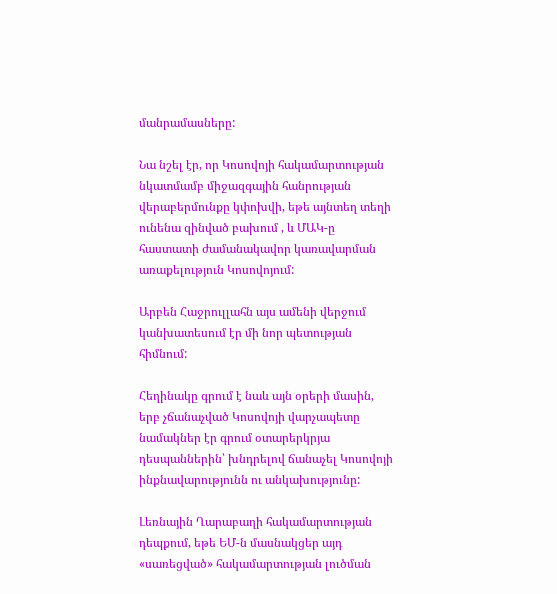մանրամասները:

Նա նշել էր, որ Կոսովոյի հակամարտության նկատմամբ միջազգային հանրության վերաբերմունքը կփոխվի, եթե այնտեղ տեղի ունենա զինված բախում , և ՄԱԿ-ը հաստատի ժամանակավոր կառավարման առաքելություն Կոսովոյում:

Արբեն Հաջրուլլահն այս ամենի վերջում կանխատեսում էր մի նոր պետության հիմնում:

Հեղինակը գրում է նաև այն օրերի մասին, երբ չճանաչված Կոսովոյի վարչապետը նամակներ էր գրում օտարերկրյա դեսպաններին՝ խնդրելով ճանաչել Կոսովոյի ինքնավարությունն ու անկախությունը:

Լեռնային Ղարաբաղի հակամարտության դեպքում, եթե ԵՄ-ն մասնակցեր այդ «սառեցված» հակամարտության լուծման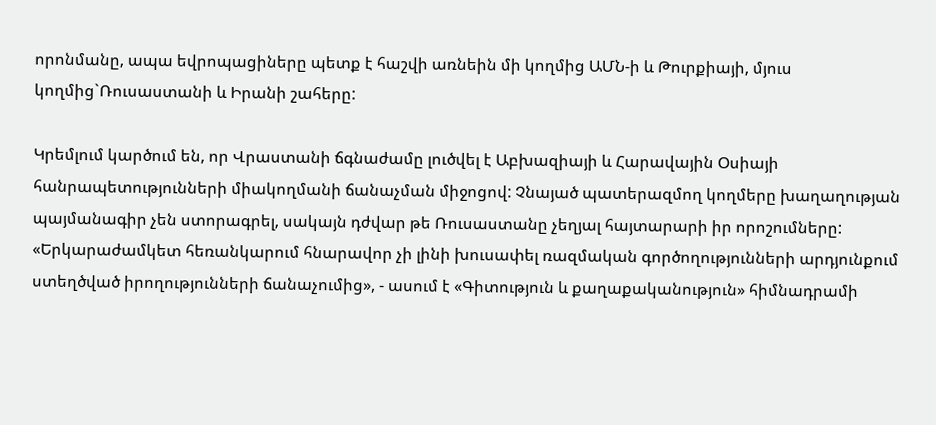որոնմանը, ապա եվրոպացիները պետք է հաշվի առնեին մի կողմից ԱՄՆ-ի և Թուրքիայի, մյուս կողմից`Ռուսաստանի և Իրանի շահերը:

Կրեմլում կարծում են, որ Վրաստանի ճգնաժամը լուծվել է Աբխազիայի և Հարավային Օսիայի հանրապետությունների միակողմանի ճանաչման միջոցով: Չնայած պատերազմող կողմերը խաղաղության պայմանագիր չեն ստորագրել, սակայն դժվար թե Ռուսաստանը չեղյալ հայտարարի իր որոշումները: «Երկարաժամկետ հեռանկարում հնարավոր չի լինի խուսափել ռազմական գործողությունների արդյունքում ստեղծված իրողությունների ճանաչումից», - ասում է «Գիտություն և քաղաքականություն» հիմնադրամի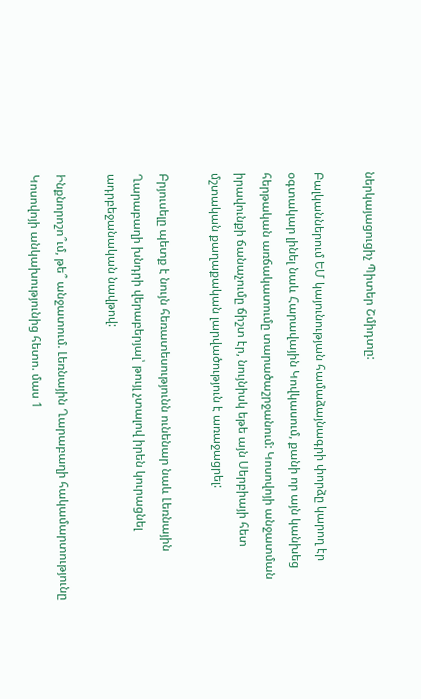ներկայացուցիչ Պիտեր Շմիդտը:

Բալկաններում ԵՄ կայունության համաձայնագրի փորձը կարող էր օգտակար լինել նաև Հարավային Կովկասում, քանի որ այն կանխեց հերթական առճակատումը տարածաշրջանում: Կոսովոյի անջատման իրավունքի ճանաչումը ճիշտ էր, նույնիսկ եթե այն Սերբիայի հետ մշտական քաղաքական լարվածություն է առաջացրել:

Բրյուսելը պետք է նույն հեռատեսությունն ունենար նաև Լեռնային Ղարաբաղի խնդրի վերաբերյալ՝ թույլ չտալով իրեն կուրացնել ադրբեջանական նավթով:

Ինքնորոշո՞ւմ, թե՞ անջատում. Լեռնային Ղարաբաղի հակամարտությունը Կոսովոյի անկախությունից հետո. մաս 1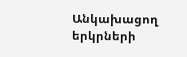Անկախացող երկրների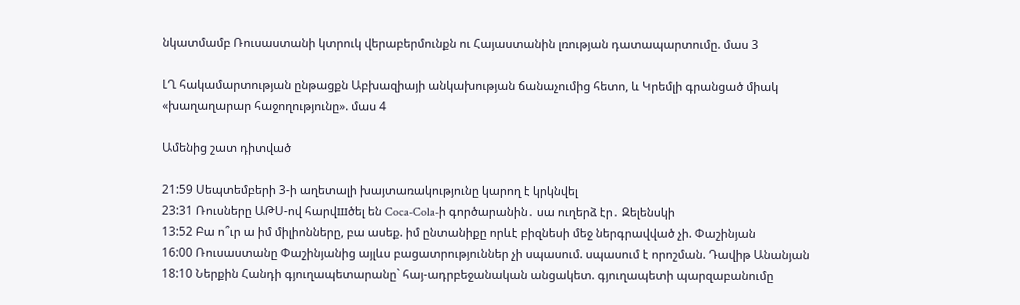նկատմամբ Ռուսաստանի կտրուկ վերաբերմունքն ու Հայաստանին լռության դատապարտումը. մաս 3

ԼՂ հակամարտության ընթացքն Աբխազիայի անկախության ճանաչումից հետո, և Կրեմլի գրանցած միակ «խաղաղարար հաջողությունը». մաս 4

Ամենից շատ դիտված

21:59 Սեպտեմբերի 3-ի աղետալի խայտառակությունը կարող է կրկնվել
23:31 Ռուսները ԱԹՍ-ով հարվшծել են Coca-Cola-ի գործարանին․ սա ուղերձ էր․ Զելենսկի
13:52 Բա ո՞ւր ա իմ միլիոնները, բա ասեք. իմ ընտանիքը որևէ բիզնեսի մեջ ներգրավված չի. Փաշինյան
16:00 Ռուսաստանը Փաշինյանից այլևս բացատրություններ չի սպասում. սպասում է որոշման. Դավիթ Անանյան
18:10 Ներքին Հանդի գյուղապետարանը` հայ-ադրբեջանական անցակետ. գյուղապետի պարզաբանումը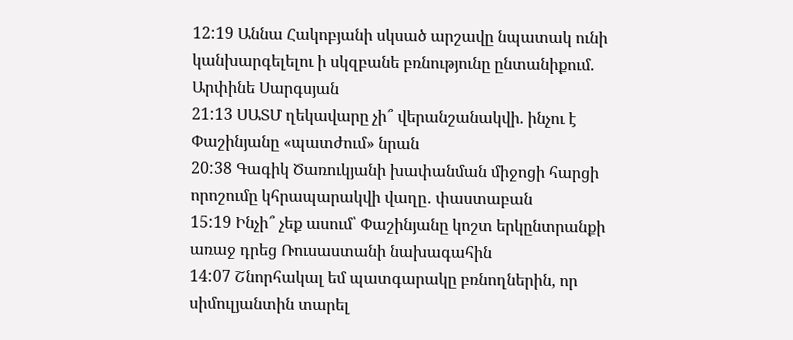12:19 Աննա Հակոբյանի սկսած արշավը նպատակ ունի կանխարգելելու ի սկզբանե բռնությունը ընտանիքում. Արփինե Սարգսյան
21:13 ՍԱՏՄ ղեկավարը չի՞ վերանշանակվի. ինչու է Փաշինյանը «պատժում» նրան
20:38 Գագիկ Ծառուկյանի խափանման միջոցի հարցի որոշումը կհրապարակվի վաղը․ փաստաբան
15:19 Ինչի՞ չեք ասում՝ Փաշինյանը կոշտ երկընտրանքի առաջ դրեց Ռուսաստանի նախագահին
14:07 Շնորհակալ եմ պատգարակը բռնողներին, որ սիմուլյանտին տարել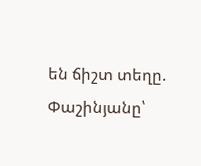են ճիշտ տեղը. Փաշինյանը՝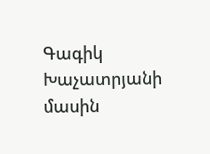Գագիկ Խաչատրյանի մասին